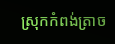ស្រុកកំពង់ត្រាច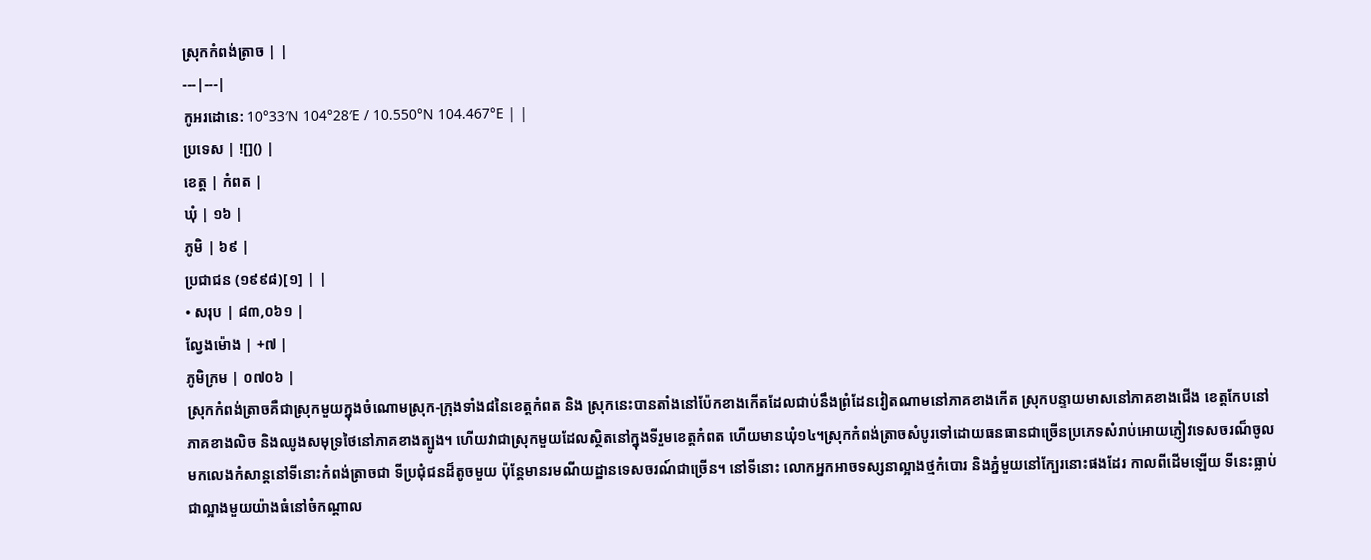ស្រុកកំពង់ត្រាច | |
---|---|
កូអរដោនេ: 10°33′N 104°28′E / 10.550°N 104.467°E | |
ប្រទេស | ![]() |
ខេត្ត | កំពត |
ឃុំ | ១៦ |
ភូមិ | ៦៩ |
ប្រជាជន (១៩៩៨)[១] | |
• សរុប | ៨៣,០៦១ |
ល្វែងម៉ោង | +៧ |
ភូមិក្រម | ០៧០៦ |
ស្រុកកំពង់ត្រាចគឺជាស្រុកមួយក្នុងចំណោមស្រុក-ក្រុងទាំង៨នៃខេត្តកំពត និង ស្រុកនេះបានតាំងនៅប៉ែកខាងកើតដែលជាប់នឹងព្រំដែនវៀតណាមនៅភាគខាងកើត ស្រុកបន្ទាយមាសនៅភាគខាងជើង ខេត្តកែបនៅភាគខាងលិច និងឈូងសមុទ្រថៃនៅភាគខាងត្បូង។ ហើយវាជាស្រុកមួយដែលស្ថិតនៅក្នុងទីរួមខេត្តកំពត ហើយមានឃុំ១៤។ស្រុកកំពង់ត្រាចសំបូរទៅដោយធនធានជាច្រើនប្រភេទសំរាប់អោយភ្ញៀវទេសចរណ៏ចូលមកលេងកំសាន្តនៅទីនោះកំពង់ត្រាចជា ទីប្រជុំជនដ៏តូចមួយ ប៉ុន្តែមានរមណីយដ្ឋានទេសចរណ៍ជាច្រើន។ នៅទីនោះ លោកអ្នកអាចទស្សនាល្អាងថ្មកំបោរ និងភ្នំមួយនៅក្បែរនោះផងដែរ កាលពីដើមឡើយ ទីនេះធ្លាប់ជាល្អាងមួយយ៉ាងធំនៅចំកណ្តាល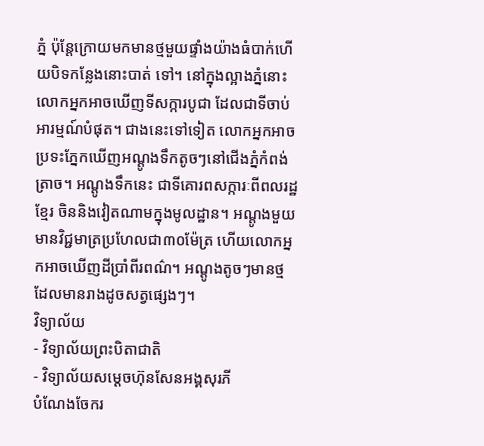ភ្នំ ប៉ុន្តែក្រោយមកមានថ្មមួយផ្ទាំងយ៉ាងធំបាក់ហើយបិទកន្លែងនោះបាត់ ទៅ។ នៅក្នុងល្អាងភ្នំនោះ លោកអ្នកអាចឃើញទីសក្ការបូជា ដែលជាទីចាប់អារម្មណ៍បំផុត។ ជាងនេះទៅទៀត លោកអ្នកអាចប្រទះភ្នែកឃើញអណ្តូងទឹកតូចៗនៅជើងភ្នំកំពង់ត្រាច។ អណ្តូងទឹកនេះ ជាទីគោរពសក្ការៈពីពលរដ្ឋខ្មែរ ចិននិងវៀតណាមក្នុងមូលដ្ឋាន។ អណ្តូងមួយមានវិជ្ជមាត្រប្រហែលជា៣០ម៉ែត្រ ហើយលោកអ្នកអាចឃើញដីប្រាំពីរពណ៌។ អណ្តូងតូចៗមានថ្ម ដែលមានរាងដូចសត្វផ្សេងៗ។
វិទ្យាល័យ
- វិទ្យាល័យព្រះបិតាជាតិ
- វិទ្យាល័យសម្ដេចហ៊ុនសែនអង្គសុរភី
បំណែងចែករ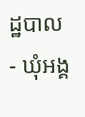ដ្ឋបាល
- ឃុំអង្គ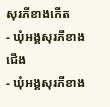សុរភីខាងកើត
- ឃុំអង្គសុរភីខាងជើង
- ឃុំអង្គសុរភីខាង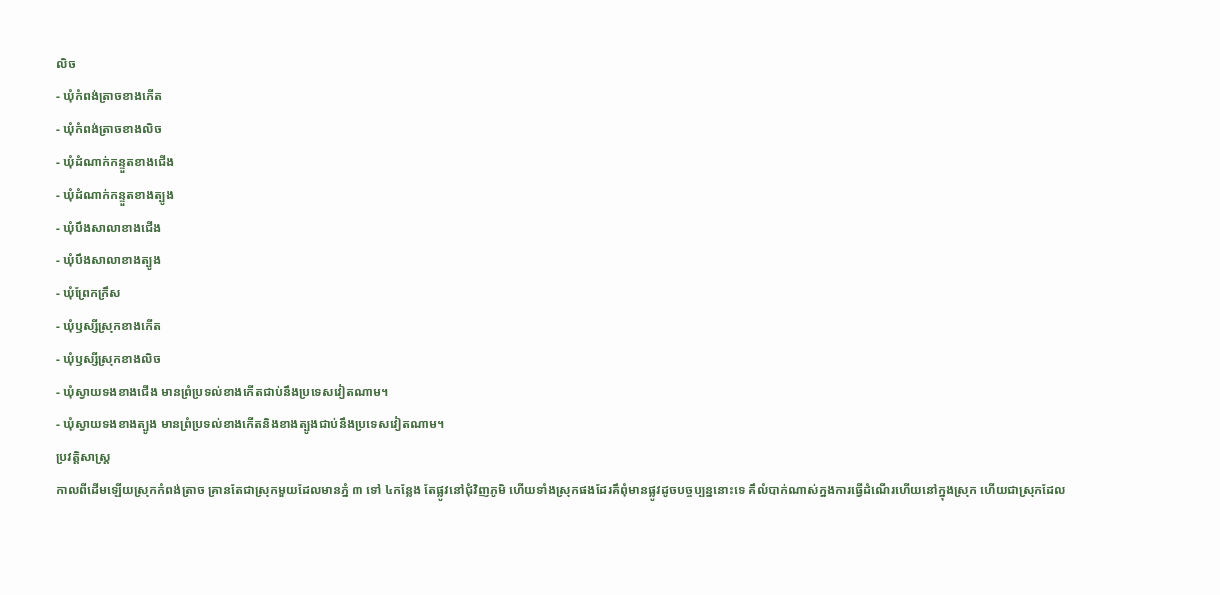លិច
- ឃុំកំពង់ត្រាចខាងកើត
- ឃុំកំពង់ត្រាចខាងលិច
- ឃុំដំណាក់កន្ទួតខាងជើង
- ឃុំដំណាក់កន្ទួតខាងត្បូង
- ឃុំបឹងសាលាខាងជើង
- ឃុំបឹងសាលាខាងត្បូង
- ឃុំព្រែកក្រឹស
- ឃុំឫស្សីស្រុកខាងកើត
- ឃុំឫស្សីស្រុកខាងលិច
- ឃុំស្វាយទងខាងជើង មានព្រំប្រទល់ខាងកើតជាប់នឹងប្រទេសវៀតណាម។
- ឃុំស្វាយទងខាងត្បូង មានព្រំប្រទល់ខាងកើតនិងខាងត្បូងជាប់នឹងប្រទេសវៀតណាម។
ប្រវត្តិសាស្រ្ត
កាលពីដើមឡើយស្រុកកំពង់ត្រាច គ្រានតែជាស្រុកមួយដែលមានភ្នំ ៣ ទៅ ៤កន្លែង តែផ្លូវនៅជុំវិញភូមិ ហើយទាំងស្រុកផងដែរគឹពុំមានផ្លូវដូចបច្ចប្បន្ននោះទេ គឹលំបាក់ណាស់ក្នងការធ្វើដំណើរហើយនៅក្នុងស្រុក ហើយជាស្រុកដែល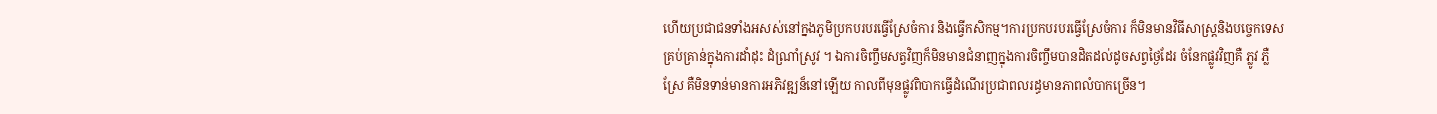ហើយប្រជាជនទាំងអសស់នៅក្នងភូមិប្រកបរបរធ្វើស្រែចំការ និងធ្វើកសិកម្ម។ការប្រកបរបរធ្វើស្រែចំការ ក៏មិនមានវិធីសាស្រ្តនិងបច្ចេកទេសគ្រប់គ្រាន់ក្នុងការដាំដុះ ដំណាំ្រស្រូវ ។ ឯការចិញ្ចឹមសត្វវិញក៏មិនមានជំនាញក្នុងការចិញ្ចឹមបានដិតដល់ដូចសព្វថ្ងៃដែរ ចំនែកផ្លូវវិញគឺ ភ្លូវ ភ្លឺស្រែ គឺមិនទាន់មានការអភិវឌ្ឍន៏នៅឡើយ កាលពីមុនផ្លូវពិបាកធ្វើដំណើរប្រជាពលរដ្ធមានភាពលំបាកច្រើន។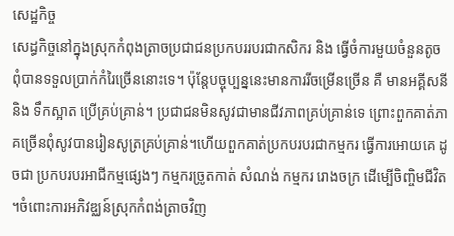សេដ្ឋកិច្ច
សេដ្ធកិច្ចនៅក្នុងស្រុកកំពុងត្រាចប្រជាជនប្រកបររបរជាកសិករ និង ធ្វើចំការមួយចំនួនតូច ពុំបានទទួលប្រាក់កំរៃច្រើននោះទេ។ ប៉ុន្តែបច្ចុប្បន្ននេះមានការរីចម្រើនច្រើន គឺ មានអគ្គីសនី និង ទឹកស្អាត ប្រើគ្រប់គ្រាន់។ ប្រជាជនមិនសូវជាមានជីវភាពគ្រប់គ្រាន់ទេ ព្រោះពួកគាត់ភាគច្រើនពុំសូវបានរៀនសូត្រគ្រប់គ្រាន់។ហើយពួកគាត់ប្រកបរបរជាកម្មករ ធ្វើការអោយគេ ដូចជា ប្រកបរបរអាជីកម្មផ្សេងៗ កម្មករច្រូតកាត់ សំណង់ កម្មករ រោងចក្រ ដើម្បើចិញ្ចិមជីវិត ។ចំពោះការអភិវឌ្ឈន៍ស្រុកកំពង់ត្រាចវិញ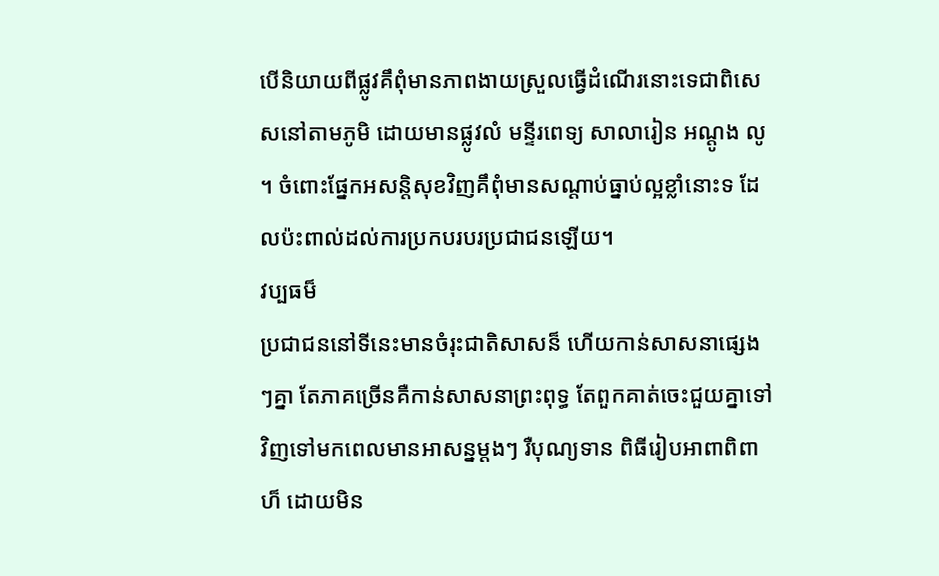បើនិយាយពីផ្លូវគឹពុំមានភាពងាយស្រួលធ្វើដំណើរនោះទេជាពិសេសនៅតាមភូមិ ដោយមានផ្លូវលំ មន្ទីរពេទ្យ សាលារៀន អណ្ដូង លូ ។ ចំពោះផ្នែកអសន្ដិសុខវិញគឹពុំមានសណ្ដាប់ធ្នាប់ល្អខ្លាំនោះទ ដែលប៉ះពាល់ដល់ការប្រកបរបរប្រជាជនឡើយ។
វប្បធម៏
ប្រជាជននៅទីនេះមានចំរុះជាតិសាសន៏ ហើយកាន់សាសនាផ្សេងៗគ្នា តែភាគច្រើនគឺកាន់សាសនាព្រះពុទ្ធ តែពួកគាត់ចេះជួយគ្នាទៅវិញទៅមកពេលមានអាសន្នម្ដងៗ រឺបុណ្យទាន ពិធីរៀបអាពាពិពាហ៏ ដោយមិន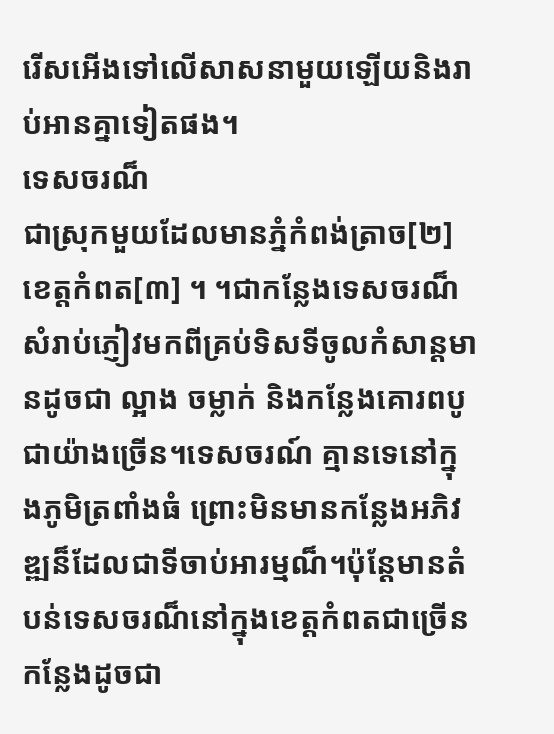រើសអើងទៅលើសាសនាមួយឡើយនិងរាប់អានគ្នាទៀតផង។
ទេសចរណ៏
ជាស្រុកមួយដែលមានភ្នំកំពង់ត្រាច[២] ខេត្តកំពត[៣] ។ ។ជាកន្លែងទេសចរណ៏សំរាប់ភ្ញៀវមកពីគ្រប់ទិសទីចូលកំសាន្តមានដូចជា ល្អាង ចម្លាក់ និងកន្លែងគោរពបូជាយ៉ាងច្រើន។ទេសចរណ៍ គ្មានទេនៅក្នុងភូមិត្រពាំងធំ ព្រោះមិនមានកន្លែងអភិវឌ្ឍន៏ដែលជាទីចាប់អារម្មណ៏។ប៉ុន្ដែមានតំបន់ទេសចរណ៏នៅក្នុងខេត្តកំពតជាច្រើនកន្លែងដូចជា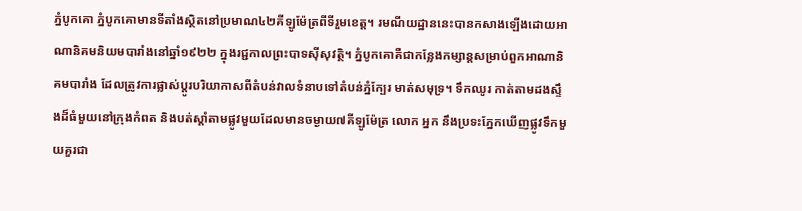ភ្នំបូកគោ ភ្នំបូកគោមានទីតាំងស្ថិតនៅប្រមាណ៤២គីឡូម៉ែត្រពីទីរួមខេត្ត។ រមណីយដ្ឋាននេះបានកសាងឡើងដោយអាណានិគមនិយមបារាំងនៅឆ្នាំ១៩២២ ក្នុងរជ្ជកាលព្រះបាទស៊ីសុវត្ថិ។ ភ្នំបូកគោគឺជាកន្លែងកម្សាន្តសម្រាប់ពួកអាណានិគមបារាំង ដែលត្រូវការផ្លាស់ប្តូរបរិយាកាសពីតំបន់វាលទំនាបទៅតំបន់ភ្នំក្បែរ មាត់សមុទ្រ។ ទឹកឈូរ កាត់តាមដងស្ទឹងដ៏ធំមួយនៅក្រុងកំពត និងបត់ស្តាំតាមផ្លូវមួយដែលមានចម្ងាយ៧គីឡូម៉ែត្រ លោក អ្នក នឹងប្រទះភ្នែកឃើញផ្លូវទឹកមួយគួរជា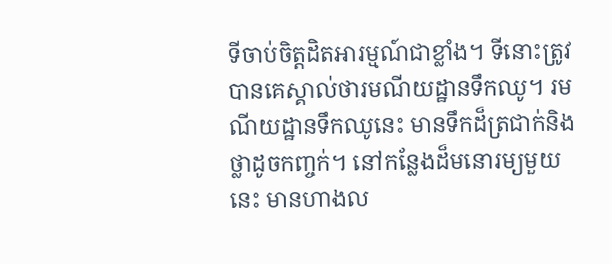ទីចាប់ចិត្តដិតអារម្មណ៍ជាខ្លាំង។ ទីនោះត្រូវបានគេស្គាល់ថារមណីយដ្ឋានទឹកឈូ។ រមណីយដ្ឋានទឹកឈូនេះ មានទឹកដ៏ត្រជាក់និងថ្លាដូចកញ្ចក់។ នៅកន្លែងដ៏មនោរម្យមួយនេះ មានហាងល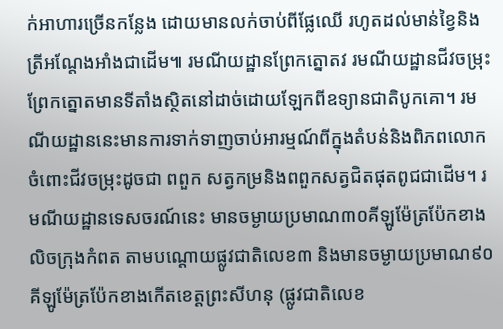ក់អាហារច្រើនកន្លែង ដោយមានលក់ចាប់ពីផ្លែឈើ រហូតដល់មាន់ខ្វៃនិងត្រីអណ្តែងអាំងជាដើម៕ រមណីយដ្ឋានព្រែកត្នោតវ រមណីយដ្ឋានជីវចម្រុះព្រែកត្នោតមានទីតាំងស្ថិតនៅដាច់ដោយឡែកពីឧទ្យានជាតិបូកគោ។ រមណីយដ្ឋាននេះមានការទាក់ទាញចាប់អារម្មណ៍ពីក្នុងតំបន់និងពិភពលោក ចំពោះជីវចម្រុះដូចជា ពពួក សត្វកម្រនិងពពួកសត្វជិតផុតពូជជាដើម។ រមណីយដ្ឋានទេសចរណ៍នេះ មានចម្ងាយប្រមាណ៣០គីឡូម៉ែត្រប៉ែកខាងលិចក្រុងកំពត តាមបណ្តោយផ្លូវជាតិលេខ៣ និងមានចម្ងាយប្រមាណ៩០គីឡូម៉ែត្រប៉ែកខាងកើតខេត្តព្រះសីហនុ (ផ្លូវជាតិលេខ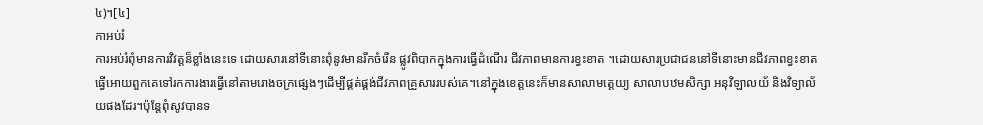៤)។[៤]
កាអប់រំ
ការអប់រំពុំមានការវិវត្តន៏ខ្លាំងនេះទេ ដោយសារនៅទីនោះពុំនូវមានរីកចំរើន ផ្លូវពិបាកក្នុងការធ្វើដំណើរ ជីវភាពមានការខ្វះខាត ។ដោយសារប្រជាជននៅទីនោះមានជីវភាពខ្វះខាតធ្វើអោយពួកគេទៅរកការងារធ្វើនៅតាមរោងចក្រផ្សេងៗដើម្បីផ្គត់ផ្គង់ជីវភាពគ្រួសាររបស់គេ។នៅក្នុងខេត្តនេះក៏មានសាលាមត្តេយ្យ សាលាបឋមសិក្សា អនុវិឡាលយ័ និងវិទ្យាល័យផងដែរ។ប៉ុន្តែពុំសូវបានទ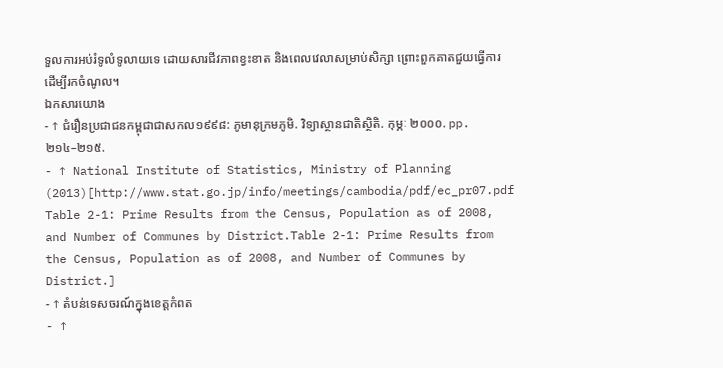ទួលការអប់រំទូលំទូលាយទេ ដោយសារជីវភាពខ្វះខាត និងពេលវេលាសម្រាប់សិក្សា ព្រោះពួកគាតជួយធ្វើការដើម្បីរកចំណូល។
ឯកសារយោង
- ↑ ជំរឿនប្រជាជនកម្ពុជាជាសកល១៩៩៨: ភូមានុក្រមភូមិ. វិទ្យាស្ថានជាតិស្ថិតិ. កុម្ភៈ ២០០០. pp. ២១៤–២១៥.
- ↑ National Institute of Statistics, Ministry of Planning (2013)[http://www.stat.go.jp/info/meetings/cambodia/pdf/ec_pr07.pdf Table 2-1: Prime Results from the Census, Population as of 2008, and Number of Communes by District.Table 2-1: Prime Results from the Census, Population as of 2008, and Number of Communes by District.]
- ↑ តំបន់ទេសចរណ៍ក្នុងខេត្តកំពត
- ↑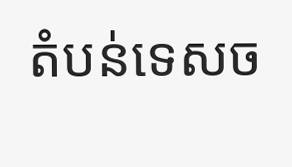តំបន់ទេសច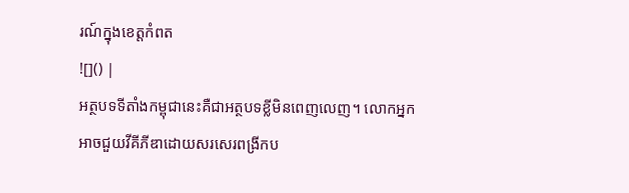រណ៍ក្នុងខេត្តកំពត
![]() |
អត្ថបទទីតាំងកម្ពុជានេះគឺជាអត្ថបទខ្លីមិនពេញលេញ។ លោកអ្នកអាចជួយវីគីភីឌាដោយសរសេរពង្រីកប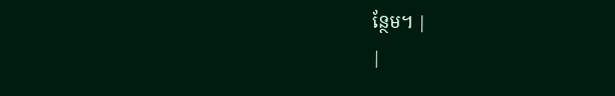ន្ថែម។ |
|